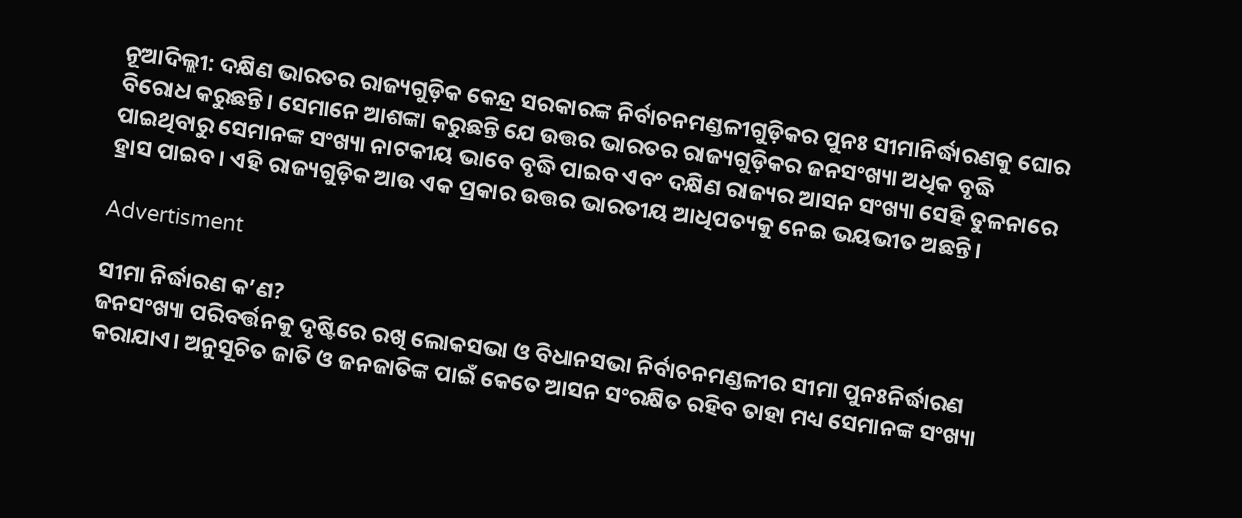ନୂଆଦିଲ୍ଲୀ: ଦକ୍ଷିଣ ଭାରତର ରାଜ୍ୟଗୁଡ଼ିକ କେନ୍ଦ୍ର ସରକାରଙ୍କ ନିର୍ବାଚନମଣ୍ଡଳୀଗୁଡ଼ିକର ପୁନଃ ସୀମାନିର୍ଦ୍ଧାରଣକୁ ଘୋର ବିରୋଧ କରୁଛନ୍ତି। ସେମାନେ ଆଶଙ୍କା କରୁଛନ୍ତି ଯେ ଉତ୍ତର ଭାରତର ରାଜ୍ୟଗୁଡ଼ିକର ଜନସଂଖ୍ୟା ଅଧିକ ବୃଦ୍ଧି ପାଇଥିବାରୁ ସେମାନଙ୍କ ସଂଖ୍ୟା ନାଟକୀୟ ଭାବେ ବୃଦ୍ଧି ପାଇବ ଏବଂ ଦକ୍ଷିଣ ରାଜ୍ୟର ଆସନ ସଂଖ୍ୟା ସେହି ତୁଳନାରେ ହ୍ରାସ ପାଇବ। ଏହି ରାଜ୍ୟଗୁଡ଼ିକ ଆଉ ଏକ ପ୍ରକାର ଉତ୍ତର ଭାରତୀୟ ଆଧିପତ୍ୟକୁ ନେଇ ଭୟଭୀତ ଅଛନ୍ତି।

Advertisment

ସୀମା ନିର୍ଦ୍ଧାରଣ କ’ଣ?
ଜନସଂଖ୍ୟା ପରିବର୍ତ୍ତନକୁ ଦୃଷ୍ଟିରେ ରଖି ଲୋକସଭା ଓ ବିଧାନସଭା ନିର୍ବାଚନମଣ୍ଡଳୀର ସୀମା ପୁନଃନିର୍ଦ୍ଧାରଣ କରାଯାଏ। ଅନୁସୂଚିତ ଜାତି ଓ ଜନଜାତିଙ୍କ ପାଇଁ କେତେ ଆସନ ସଂରକ୍ଷିତ ରହିବ ତାହା ମଧ୍ୟ ସେମାନଙ୍କ ସଂଖ୍ୟା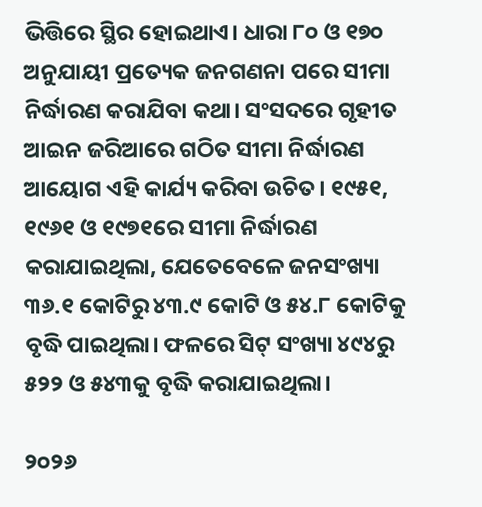ଭିତ୍ତିରେ ସ୍ଥିର ହୋଇଥାଏ। ଧାରା ୮୦ ଓ ୧୭୦ ଅନୁଯାୟୀ ପ୍ରତ୍ୟେକ ଜନଗଣନା ପରେ ସୀମା ନିର୍ଦ୍ଧାରଣ କରାଯିବା କଥା। ସଂସଦରେ ଗୃହୀତ ଆଇନ ଜରିଆରେ ଗଠିତ ସୀମା ନିର୍ଦ୍ଧାରଣ ଆୟୋଗ ଏହି କାର୍ଯ୍ୟ କରିବା ଉଚିତ। ୧୯୫୧, ୧୯୬୧ ଓ ୧୯୭୧ରେ ସୀମା ନିର୍ଦ୍ଧାରଣ କରାଯାଇଥିଲା, ଯେତେବେଳେ ଜନସଂଖ୍ୟା ୩୬.୧ କୋଟିରୁ ୪୩.୯ କୋଟି ଓ ୫୪.୮ କୋଟିକୁ ବୃଦ୍ଧି ପାଇଥିଲା। ଫଳରେ ସିଟ୍ ସଂଖ୍ୟା ୪୯୪ରୁ ୫୨୨ ଓ ୫୪୩କୁ ବୃଦ୍ଧି କରାଯାଇଥିଲା।

୨୦୨୬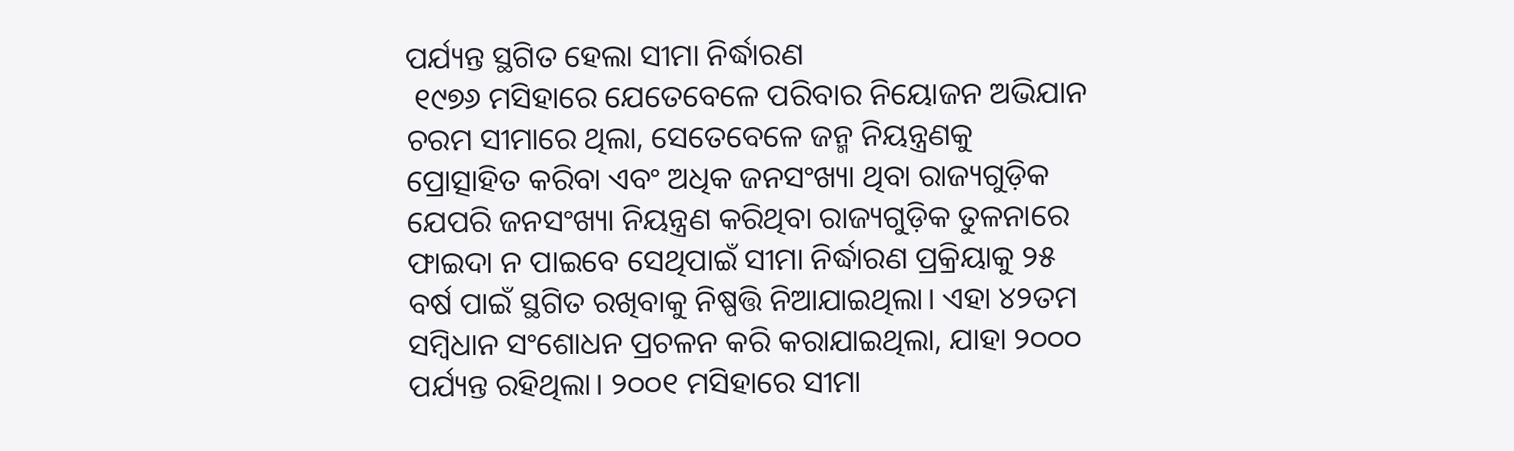ପର୍ଯ୍ୟନ୍ତ ସ୍ଥଗିତ ହେଲା ସୀମା ନିର୍ଦ୍ଧାରଣ
 ୧୯୭୬ ମସିହାରେ ଯେତେବେଳେ ପରିବାର ନିୟୋଜନ ଅଭିଯାନ ଚରମ ସୀମାରେ ଥିଲା, ସେତେବେଳେ ଜନ୍ମ ନିୟନ୍ତ୍ରଣକୁ ପ୍ରୋତ୍ସାହିତ କରିବା ଏବଂ ଅଧିକ ଜନସଂଖ୍ୟା ଥିବା ରାଜ୍ୟଗୁଡ଼ିକ ଯେପରି ଜନସଂଖ୍ୟା ନିୟନ୍ତ୍ରଣ କରିଥିବା ରାଜ୍ୟଗୁଡ଼ିକ ତୁଳନାରେ ଫାଇଦା ନ ପାଇବେ ସେଥିପାଇଁ ସୀମା ନିର୍ଦ୍ଧାରଣ ପ୍ରକ୍ରିୟାକୁ ୨୫ ବର୍ଷ ପାଇଁ ସ୍ଥଗିତ ରଖିବାକୁ ନିଷ୍ପତ୍ତି ନିଆଯାଇଥିଲା। ଏହା ୪୨ତମ ସମ୍ବିଧାନ ସଂଶୋଧନ ପ୍ରଚଳନ କରି କରାଯାଇଥିଲା, ଯାହା ୨୦୦୦ ପର୍ଯ୍ୟନ୍ତ ରହିଥିଲା। ୨୦୦୧ ମସିହାରେ ସୀମା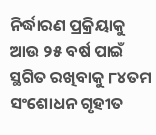ନିର୍ଦ୍ଧାରଣ ପ୍ରକ୍ରିୟାକୁ ଆଉ ୨୫ ବର୍ଷ ପାଇଁ ସ୍ଥଗିତ ରଖିବାକୁ ୮୪ତମ ସଂଶୋଧନ ଗୃହୀତ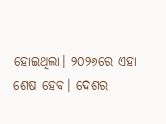ହୋଇଥିଲା। ୨୦୨୬ରେ ଏହା ଶେଷ ହେବ। ଦେଶର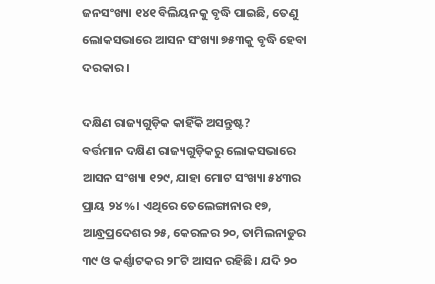ଜନସଂଖ୍ୟା ୧୪୧ ବିଲିୟନକୁ ବୃଦ୍ଧି ପାଇଛି, ତେଣୁ ଲୋକସଭାରେ ଆସନ ସଂଖ୍ୟା ୭୫୩କୁ ବୃଦ୍ଧି ହେବା ଦରକାର।

ଦକ୍ଷିଣ ରାଜ୍ୟଗୁଡ଼ିକ କାହିଁକି ଅସନ୍ତୁଷ୍ଟ?
ବର୍ତ୍ତମାନ ଦକ୍ଷିଣ ରାଜ୍ୟଗୁଡ଼ିକରୁ ଲୋକସଭାରେ ଆସନ ସଂଖ୍ୟା ୧୨୯, ଯାହା ମୋଟ ସଂଖ୍ୟା ୫୪୩ର ପ୍ରାୟ ୨୪%। ଏଥିରେ ତେଲେଙ୍ଗାନାର ୧୭, ଆନ୍ଧ୍ରପ୍ରଦେଶର ୨୫, କେରଳର ୨୦, ତାମିଲନାଡୁର ୩୯ ଓ କର୍ଣ୍ଣାଟକର ୨୮ଟି ଆସନ ରହିଛି। ଯଦି ୨୦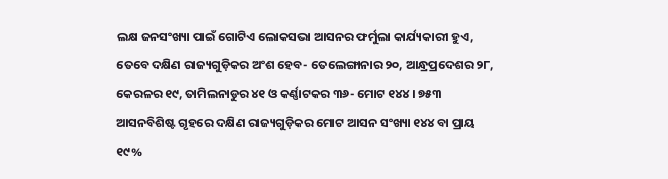ଲକ୍ଷ ଜନସଂଖ୍ୟା ପାଇଁ ଗୋଟିଏ ଲୋକସଭା ଆସନର ଫର୍ମୁଲା କାର୍ଯ୍ୟକାରୀ ହୁଏ, ତେବେ ଦକ୍ଷିଣ ରାଜ୍ୟଗୁଡ଼ିକର ଅଂଶ ହେବ- ତେଲେଙ୍ଗାନାର ୨୦, ଆନ୍ଧ୍ରପ୍ରଦେଶର ୨୮, କେରଳର ୧୯, ତାମିଲନାଡୁର ୪୧ ଓ କର୍ଣ୍ଣାଟକର ୩୬- ମୋଟ ୧୪୪। ୭୫୩ ଆସନବିଶିଷ୍ଟ ଗୃହରେ ଦକ୍ଷିଣ ରାଜ୍ୟଗୁଡ଼ିକର ମୋଟ ଆସନ ସଂଖ୍ୟା ୧୪୪ ବା ପ୍ରାୟ ୧୯%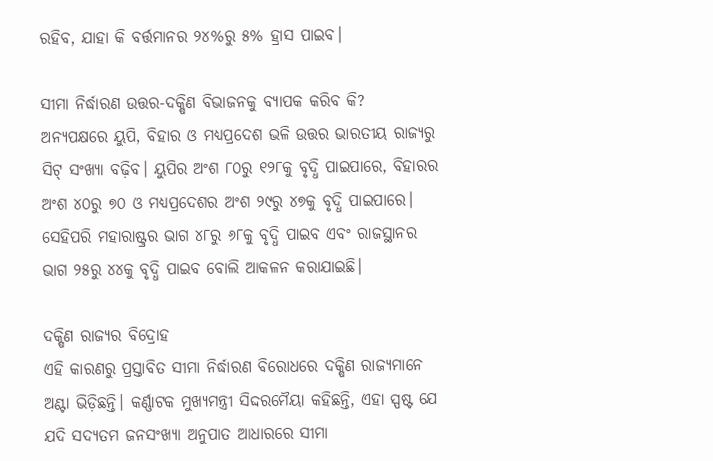ରହିବ, ଯାହା କି ବର୍ତ୍ତମାନର ୨୪%ରୁ ୫% ହ୍ରାସ ପାଇବ।

ସୀମା ନିର୍ଦ୍ଧାରଣ ଉତ୍ତର-ଦକ୍ଷିଣ ବିଭାଜନକୁ ବ୍ୟାପକ କରିବ କି?
ଅନ୍ୟପକ୍ଷରେ ୟୁପି, ବିହାର ଓ ମଧ୍ୟପ୍ରଦେଶ ଭଳି ଉତ୍ତର ଭାରତୀୟ ରାଜ୍ୟରୁ ସିଟ୍ ସଂଖ୍ୟା ବଢ଼ିବ। ୟୁପିର ଅଂଶ ୮୦ରୁ ୧୨୮କୁ ବୃଦ୍ଧି ପାଇପାରେ, ବିହାରର ଅଂଶ ୪୦ରୁ ୭୦ ଓ ମଧ୍ୟପ୍ରଦେଶର ଅଂଶ ୨୯ରୁ ୪୭କୁ ବୃଦ୍ଧି ପାଇପାରେ। ସେହିପରି ମହାରାଷ୍ଟ୍ରର ଭାଗ ୪୮ରୁ ୬୮କୁ ବୃଦ୍ଧି ପାଇବ ଏବଂ ରାଜସ୍ଥାନର ଭାଗ ୨୫ରୁ ୪୪କୁ ବୃଦ୍ଧି ପାଇବ ବୋଲି ଆକଳନ କରାଯାଇଛି।

ଦକ୍ଷିଣ ରାଜ୍ୟର ବିଦ୍ରୋହ
ଏହି କାରଣରୁ ପ୍ରସ୍ତାବିତ ସୀମା ନିର୍ଦ୍ଧାରଣ ବିରୋଧରେ ଦକ୍ଷିଣ ରାଜ୍ୟମାନେ ଅଣ୍ଟା ଭିଡ଼ିଛନ୍ତି। କର୍ଣ୍ଣାଟକ ମୁଖ୍ୟମନ୍ତ୍ରୀ ସିଦ୍ଦରମୈୟା କହିଛନ୍ତି, ଏହା ସ୍ପଷ୍ଟ ଯେ ଯଦି ସଦ୍ୟତମ ଜନସଂଖ୍ୟା ଅନୁପାତ ଆଧାରରେ ସୀମା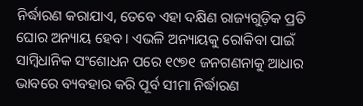ନିର୍ଦ୍ଧାରଣ କରାଯାଏ, ତେବେ ଏହା ଦକ୍ଷିଣ ରାଜ୍ୟଗୁଡ଼ିକ ପ୍ରତି ଘୋର ଅନ୍ୟାୟ ହେବ। ଏଭଳି ଅନ୍ୟାୟକୁ ରୋକିବା ପାଇଁ ସାମ୍ବିଧାନିକ ସଂଶୋଧନ ପରେ ୧୯୭୧ ଜନଗଣନାକୁ ଆଧାର ଭାବରେ ବ୍ୟବହାର କରି ପୂର୍ବ ସୀମା ନିର୍ଦ୍ଧାରଣ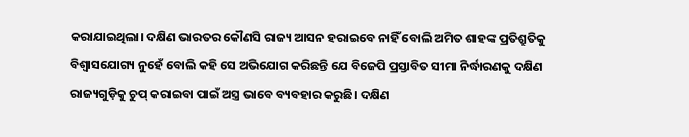କରାଯାଇଥିଲା। ଦକ୍ଷିଣ ଭାରତର କୌଣସି ରାଜ୍ୟ ଆସନ ହରାଇବେ ନାହିଁ ବୋଲି ଅମିତ ଶାହଙ୍କ ପ୍ରତିଶ୍ରୁତିକୁ ବିଶ୍ୱାସଯୋଗ୍ୟ ନୁହେଁ ବୋଲି କହି ସେ ଅଭିଯୋଗ କରିଛନ୍ତି ଯେ ବିଜେପି ପ୍ରସ୍ତାବିତ ସୀମା ନିର୍ଦ୍ଧାରଣକୁ ଦକ୍ଷିଣ ରାଜ୍ୟଗୁଡ଼ିକୁ ଚୁପ୍ କରାଇବା ପାଇଁ ଅସ୍ତ୍ର ଭାବେ ବ୍ୟବହାର କରୁଛି। ଦକ୍ଷିଣ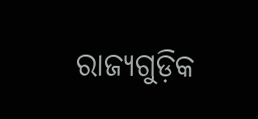ରାଜ୍ୟଗୁଡ଼ିକ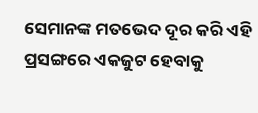ସେମାନଙ୍କ ମତଭେଦ ଦୂର କରି ଏହି ପ୍ରସଙ୍ଗରେ ଏକଜୁଟ ହେବାକୁ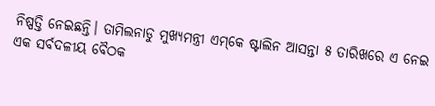ନିଷ୍ପତ୍ତି ନେଇଛନ୍ତି। ତାମିଲନାଡୁ ମୁଖ୍ୟମନ୍ତ୍ରୀ ଏମ୍‌କେ ଷ୍ଟାଲିନ ଆସନ୍ତା ୫ ତାରିଖରେ ଏ ନେଇ ଏକ ସର୍ବଦଳୀୟ ବୈଠକ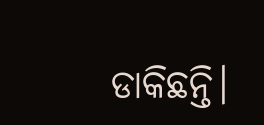ଡାକିଛନ୍ତି।